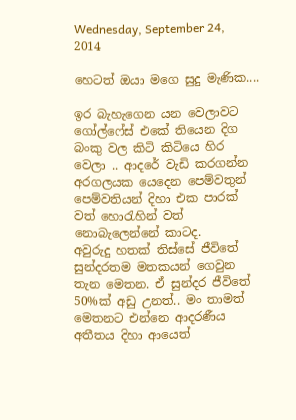Wednesday, September 24, 2014

හෙටත් ඔයා මගෙ සුදු මැණික....

ඉර බැහැගෙන යන වෙලාවට ගෝල්ෆේස් එකේ තියෙන දිග බංකු වල කිටි කිටියෙ හිර වෙලා .. ආදරේ වැඩි කරගන්න අරගලයක යෙදෙන පෙම්වතුන් පෙම්වතියන් දිහා එක පාරක් වත් හොරැහින් වත් නොබැලෙන්නේ කාටද.
අවුරුදු හතක් තිස්සේ ජීවිතේ සුන්දරතම මතකයන් ගෙවුන තැන මෙතන. ඒ සුන්දර ජීවිතේ 50%ක් අඩු උනත්.. මං තාමත් මෙතනට එන්නෙ ආදරණීය අතීතය දිහා ආයෙත්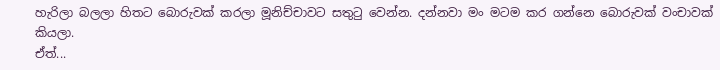හැරිලා බලලා හිතට බොරුවක් කරලා මූනිච්චාවට සතුටු වෙන්න. දන්නවා මං මටම කර ගන්නෙ බොරුවක් වංචාවක් කියලා.
ඒත්...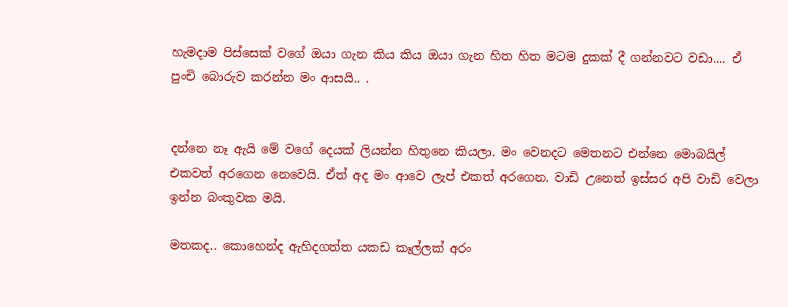හැමදාම පිස්සෙක් වගේ ඔයා ගැන කිය කිය ඔයා ගැන හිත හිත මටම දුකක් දී ගන්නවට වඩා.... ඒ පුංචි බොරුව කරන්න මං ආසයි.. .


දන්නෙ නෑ ඇයි මේ වගේ දෙයක් ලියන්න හිතුනෙ කියලා. මං වෙනදට මෙතනට එන්නෙ මොබයිල් එකවත් අරගෙන නෙවෙයි. ඒත් අද මං ආවෙ ලැප් එකත් අරගෙන. වාඩි උනෙත් ඉස්සර අපි වාඩි වෙලා ඉන්න බංකුවක මයි.

මතකද.. කොහෙන්ද ඇහිදගත්ත යකඩ කෑල්ලක් අරං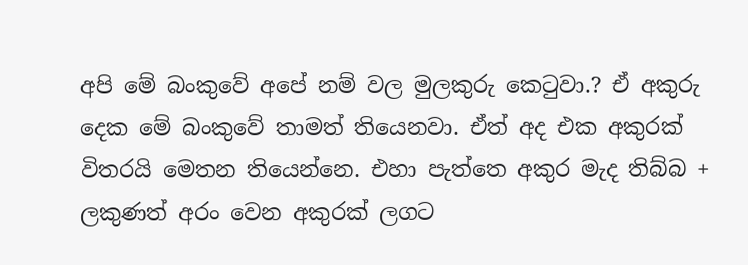අපි මේ බංකුවේ අපේ නම් වල මුලකුරු කෙටුවා.? ඒ අකුරු දෙක මේ බංකුවේ තාමත් තියෙනවා. ඒත් අද එක අකුරක් විතරයි මෙතන තියෙන්නෙ. එහා පැත්තෙ අකුර මැද තිබ්බ + ලකුණත් අරං වෙන අකුරක් ලගට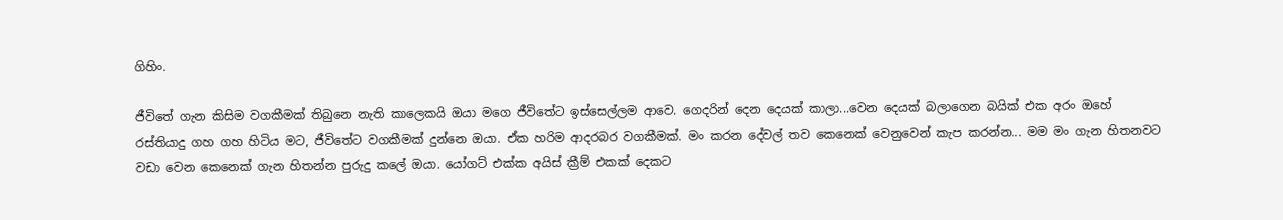ගිහිං.

ජීවිතේ ගැන කිසිම වගකීමක් තිබුනෙ නැති කාලෙකයි ඔයා මගෙ ජීවිතේට ඉස්සෙල්ලම ආවෙ. ගෙදරින් දෙන දෙයක් කාලා...වෙන දෙයක් බලාගෙන බයික් එක අරං ඔහේ රස්තියාදු ගහ ගහ හිටිය මට, ජීවිතේට වගකීමක් දුන්නෙ ඔයා. ඒක හරිම ආදරබර වගකීමක්. මං කරන දේවල් තව කෙනෙක් වෙනුවෙන් කැප කරන්න... මම මං ගැන හිතනවට වඩා වෙන කෙනෙක් ගැන හිතන්න පුරුදු කලේ ඔයා. යෝගට් එක්ක අයිස් ක්‍රීම් එකක් දෙකට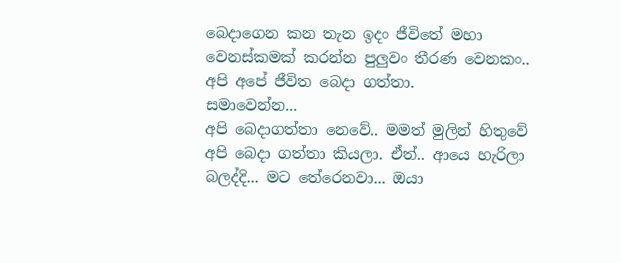බෙදාගෙන කන තැන ඉදං ජීවිතේ මහා වෙනස්කමක් කරන්න පුලුවං තීරණ වෙනකං.. අපි අපේ ජීවිත බෙදා ගත්තා.
සමාවෙන්න...
අපි බෙදාගත්තා නෙවේ.. මමත් මුලින් හිතුවේ අපි බෙදා ගත්තා කියලා. ඒත්.. ආයෙ හැරිලා බලද්දි... මට තේරෙනවා... ඔයා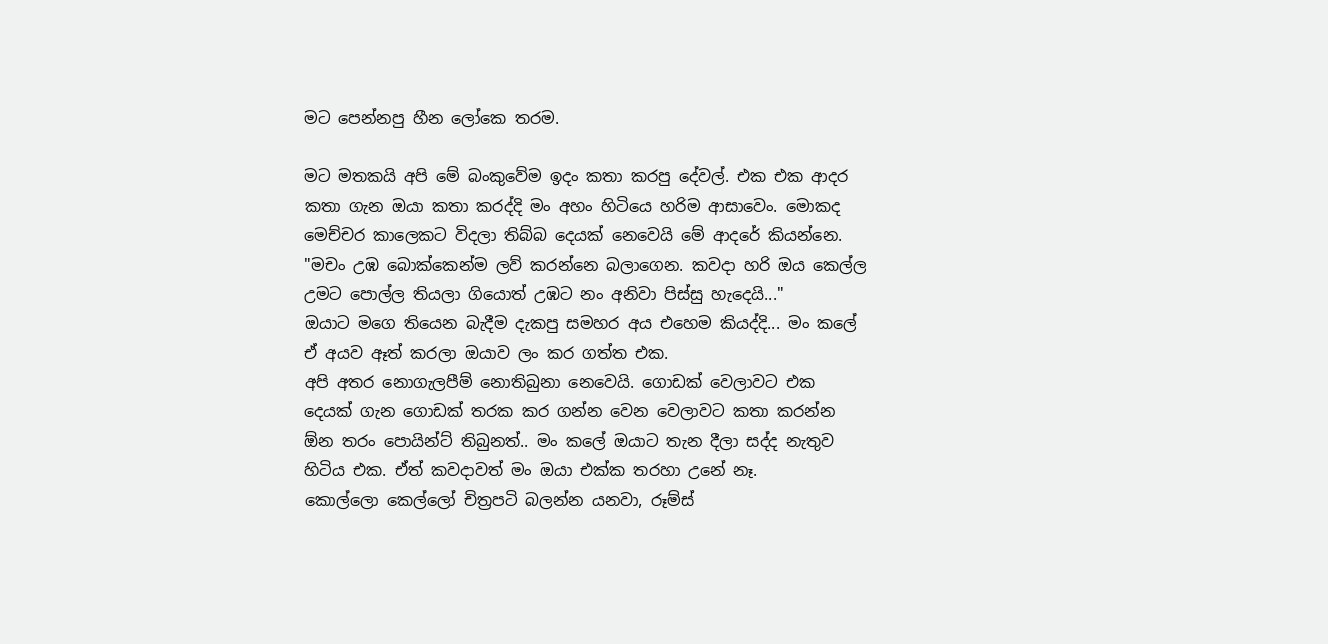මට පෙන්නපු හීන ලෝකෙ තරම.

මට මතකයි අපි මේ බංකුවේම ඉදං කතා කරපු දේවල්. එක එක ආදර කතා ගැන ඔයා කතා කරද්දි මං අහං හිටියෙ හරිම ආසාවෙං. මොකද මෙච්චර කාලෙකට විදලා තිබ්බ දෙයක් නෙවෙයි මේ ආදරේ කියන්නෙ. "මචං උඹ බොක්කෙන්ම ලව් කරන්නෙ බලාගෙන. කවදා හරි ඔය කෙල්ල උමට පොල්ල තියලා ගියොත් උඹට නං අනිවා පිස්සු හැදෙයි..."
ඔයාට මගෙ තියෙන බැදීම දැකපු සමහර අය එහෙම කියද්දි... මං කලේ ඒ අයව ඈත් කරලා ඔයාව ලං කර ගත්ත එක.
අපි අතර නොගැලපීම් නොතිබුනා නෙවෙයි. ගොඩක් වෙලාවට එක දෙයක් ගැන ගොඩක් තරක කර ගන්න වෙන වෙලාවට කතා කරන්න ඕන තරං පොයින්ට් තිබුනත්.. මං කලේ ඔයාට තැන දීලා සද්ද නැතුව හිටිය එක. ඒත් කවදාවත් මං ඔයා එක්ක තරහා උනේ නෑ.
කොල්ලො කෙල්ලෝ චිත්‍රපටි බලන්න යනවා, රූම්ස්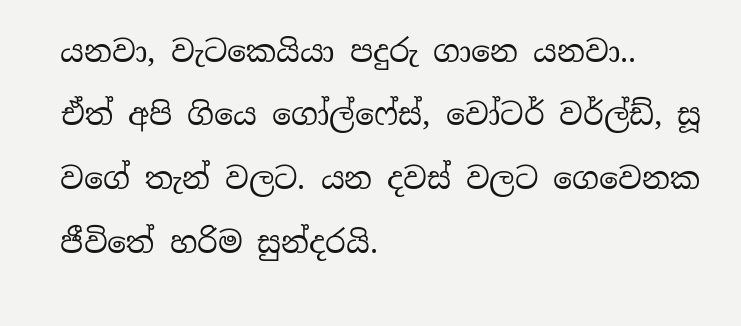යනවා, වැටකෙයියා පදුරු ගානෙ යනවා..
ඒත් අපි ගියෙ ගෝල්ෆේස්, වෝටර් වර්ල්ඩ්, සූ වගේ තැන් වලට. යන දවස් වලට ගෙවෙනක ජීවිතේ හරිම සුන්දරයි.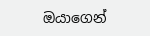ඔයාගෙන්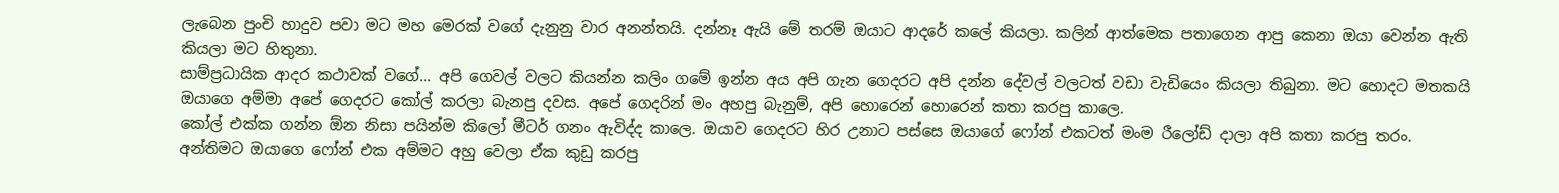ලැබෙන පුංචි හාදුව පවා මට මහ මෙරක් වගේ දැනුනු වාර අනන්තයි. දන්නෑ ඇයි මේ තරම් ඔයාට ආදරේ කලේ කියලා. කලින් ආත්මෙක පතාගෙන ආපු කෙනා ඔයා වෙන්න ඇති කියලා මට හිතුනා.
සාම්ප්‍රධායික ආදර කථාවක් වගේ... අපි ගෙවල් වලට කියන්න කලිං ‍ග‍මේ ඉන්න අය අපි ගැන ගෙදරට අපි දන්න දේවල් වලටත් වඩා වැඩියෙං කියලා තිබුනා. මට හොදට මතකයි ඔයාගෙ අම්මා අපේ ගෙදරට කෝල් කරලා බැනපු දවස. අපේ ගෙදරින් මං අහපු බැනුම්, අපි හොරෙන් හොරෙන් කතා කරපු කාලෙ.
කෝල් එක්ක ගන්න ඕන නිසා පයින්ම කිලෝ මීටර් ගනං ඇවිද්ද කාලෙ. ඔයාව ගෙදරට හිර උනාට පස්සෙ ඔයාගේ ෆෝන් එකටත් මංම රීලෝඩ් දාලා අපි කතා කරපු තරං.
අන්තිමට ඔයාගෙ ෆෝන් එක අම්මට අහු වෙලා ඒක කුඩු කරපු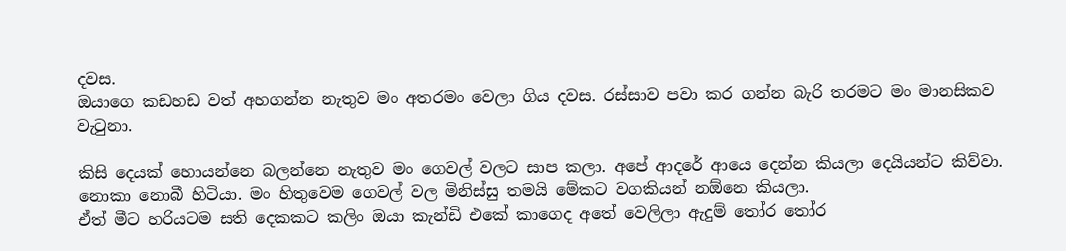දවස.
ඔයාගෙ කඩහඩ වත් අහගන්න නැතුව මං අතරමං වෙලා ගිය දවස. රස්සාව පවා කර ගන්න බැරි තරමට මං මානසිකව වැටුනා.

කිසි දෙයක් හොයන්නෙ බලන්නෙ නැතුව මං ගෙවල් වලට සාප කලා. අපේ ආදරේ ආයෙ දෙන්න කියලා දෙයියන්ට කිව්වා. නොකා නොබී හිටියා. මං හිතුවෙම ගෙවල් වල මිනිස්සු තමයි මේකට වගකියන් නඕනෙ කියලා.
ඒත් මීට හරියටම සති දෙකකට කලිං ඔයා කැන්ඩි එකේ කාගෙද අතේ වෙලිලා ඇදුම් තෝර තෝර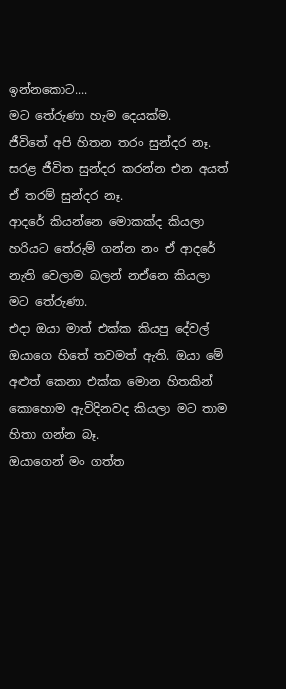ඉන්නකොට....
මට තේරුණා හැම දෙයක්ම.
ජීවිතේ අපි හිතන තරං සුන්දර නෑ. සරළ ජීවිත සුන්දර කරන්න එන අයත් ඒ තරම් සුන්දර නෑ.
ආදරේ කියන්නෙ මොකක්ද කියලා හරියට තේරුම් ගන්න නං ඒ ආදරේ නැති වෙලාම බලන් නඒනෙ කියලා මට තේරුණා.
එදා ඔයා මාත් එක්ක කියපු දේවල් ඔයාගෙ හිතේ තවමත් ඇති. ඔයා මේ අළුත් කෙනා එක්ක මොන හිතකින් කොහොම ඇවිදිනවද කියලා මට තාම හිතා ගන්න බෑ.
ඔයාගෙන් මං ගත්ත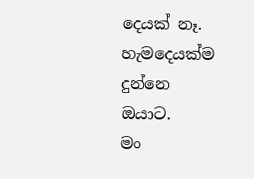දෙයක් නෑ. හැමදෙයක්ම දුන්නෙ ඔයාට.
මං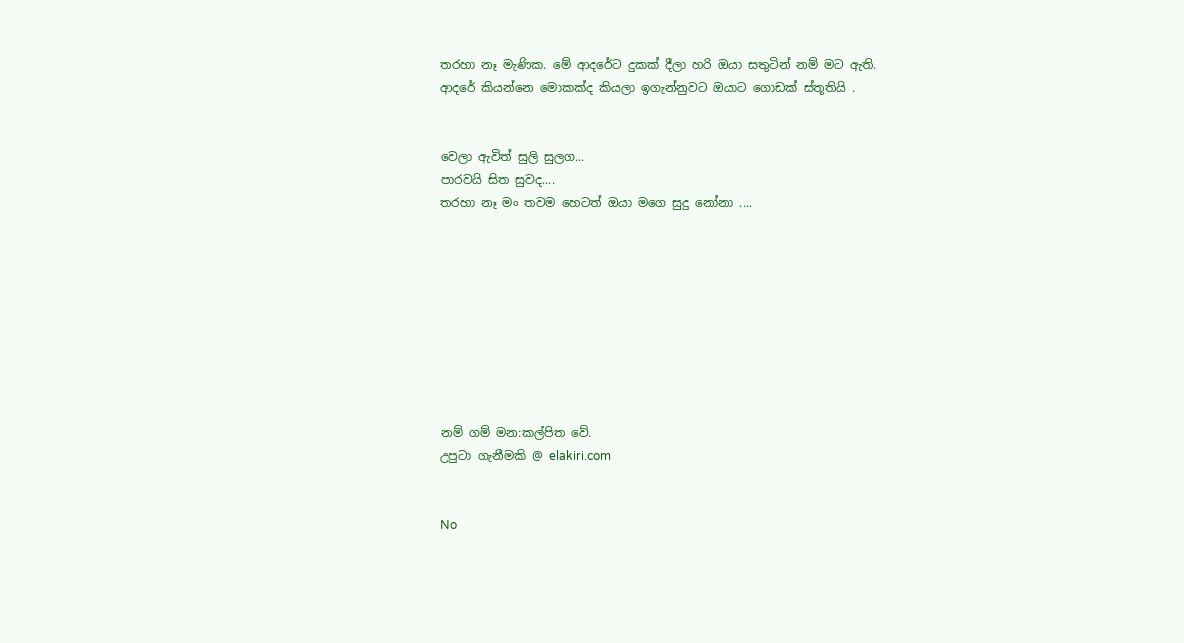තරහා නෑ මැණික. මේ ආදරේට දුකක් දීලා හරි ඔයා සතුටින් නම් මට ඇති.
ආදරේ කියන්නෙ මොකක්ද කියලා ඉගැන්නුවට ඔයාට ගොඩක් ස්තූතියි .


වෙලා ඇවිත් සුලි සුලග...
පාරවයි සිත සුවද....
තරහා නෑ මං තවම හෙටත් ඔයා මගෙ සුදු නෝනා ....









නම් ගම් මන:කල්පිත වේ.
උපුටා ගැනීමකි @ elakiri.com


No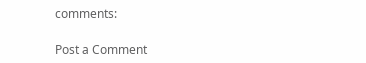comments:

Post a Comment